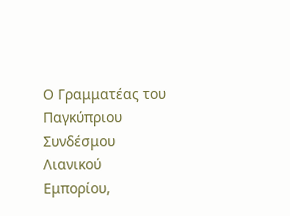Ο Γραμματέας του Παγκύπριου Συνδέσμου Λιανικού Εμπορίου,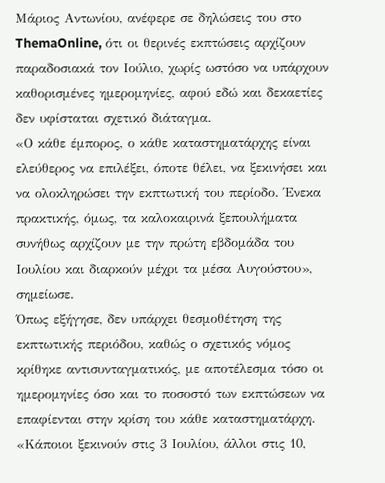Μάριος Αντωνίου, ανέφερε σε δηλώσεις του στο ThemaOnline, ότι οι θερινές εκπτώσεις αρχίζουν παραδοσιακά τον Ιούλιο, χωρίς ωστόσο να υπάρχουν καθορισμένες ημερομηνίες, αφού εδώ και δεκαετίες δεν υφίσταται σχετικό διάταγμα.
«Ο κάθε έμπορος, ο κάθε καταστηματάρχης είναι ελεύθερος να επιλέξει, όποτε θέλει, να ξεκινήσει και να ολοκληρώσει την εκπτωτική του περίοδο. Ένεκα πρακτικής, όμως, τα καλοκαιρινά ξεπουλήματα συνήθως αρχίζουν με την πρώτη εβδομάδα του Ιουλίου και διαρκούν μέχρι τα μέσα Αυγούστου», σημείωσε.
Όπως εξήγησε, δεν υπάρχει θεσμοθέτηση της εκπτωτικής περιόδου, καθώς ο σχετικός νόμος κρίθηκε αντισυνταγματικός, με αποτέλεσμα τόσο οι ημερομηνίες όσο και το ποσοστό των εκπτώσεων να επαφίενται στην κρίση του κάθε καταστηματάρχη. «Κάποιοι ξεκινούν στις 3 Ιουλίου, άλλοι στις 10,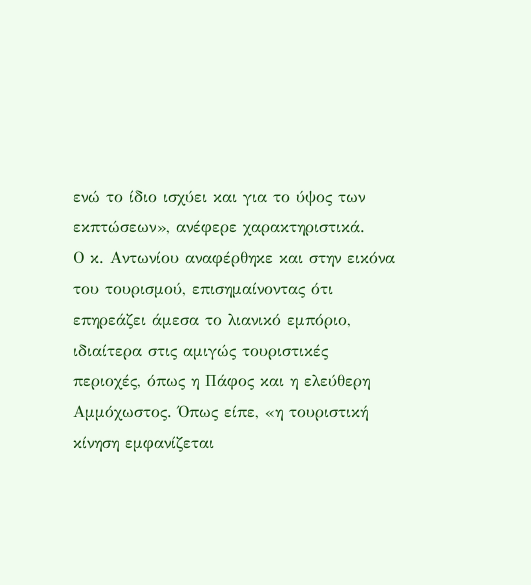ενώ το ίδιο ισχύει και για το ύψος των εκπτώσεων», ανέφερε χαρακτηριστικά.
Ο κ. Αντωνίου αναφέρθηκε και στην εικόνα του τουρισμού, επισημαίνοντας ότι επηρεάζει άμεσα το λιανικό εμπόριο, ιδιαίτερα στις αμιγώς τουριστικές περιοχές, όπως η Πάφος και η ελεύθερη Αμμόχωστος. Όπως είπε, «η τουριστική κίνηση εμφανίζεται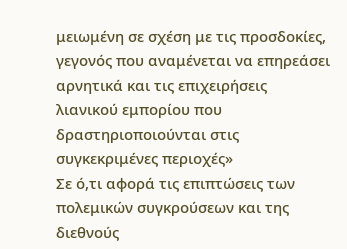μειωμένη σε σχέση με τις προσδοκίες, γεγονός που αναμένεται να επηρεάσει αρνητικά και τις επιχειρήσεις λιανικού εμπορίου που δραστηριοποιούνται στις συγκεκριμένες περιοχές»
Σε ό,τι αφορά τις επιπτώσεις των πολεμικών συγκρούσεων και της διεθνούς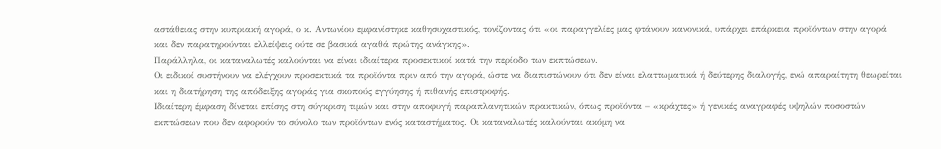αστάθειας στην κυπριακή αγορά, ο κ. Αντωνίου εμφανίστηκε καθησυχαστικός, τονίζοντας ότι «οι παραγγελίες μας φτάνουν κανονικά, υπάρχει επάρκεια προϊόντων στην αγορά και δεν παρατηρούνται ελλείψεις ούτε σε βασικά αγαθά πρώτης ανάγκης».
Παράλληλα, οι καταναλωτές καλούνται να είναι ιδιαίτερα προσεκτικοί κατά την περίοδο των εκπτώσεων.
Οι ειδικοί συστήνουν να ελέγχουν προσεκτικά τα προϊόντα πριν από την αγορά, ώστε να διαπιστώνουν ότι δεν είναι ελαττωματικά ή δεύτερης διαλογής, ενώ απαραίτητη θεωρείται και η διατήρηση της απόδειξης αγοράς για σκοπούς εγγύησης ή πιθανής επιστροφής.
Ιδιαίτερη έμφαση δίνεται επίσης στη σύγκριση τιμών και στην αποφυγή παραπλανητικών πρακτικών, όπως προϊόντα – «κράχτες» ή γενικές αναγραφές υψηλών ποσοστών εκπτώσεων που δεν αφορούν το σύνολο των προϊόντων ενός καταστήματος. Οι καταναλωτές καλούνται ακόμη να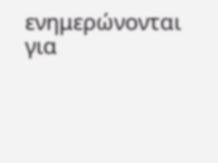ενημερώνονται για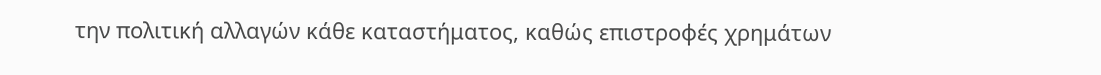την πολιτική αλλαγών κάθε καταστήματος, καθώς επιστροφές χρημάτων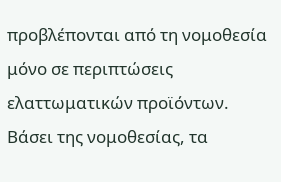προβλέπονται από τη νομοθεσία μόνο σε περιπτώσεις ελαττωματικών προϊόντων.
Βάσει της νομοθεσίας, τα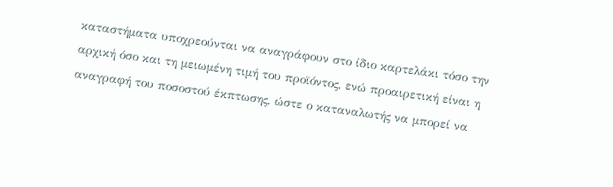καταστήματα υποχρεούνται να αναγράφουν στο ίδιο καρτελάκι τόσο την αρχική όσο και τη μειωμένη τιμή του προϊόντος, ενώ προαιρετική είναι η αναγραφή του ποσοστού έκπτωσης, ώστε ο καταναλωτής να μπορεί να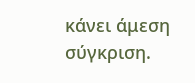κάνει άμεση σύγκριση.